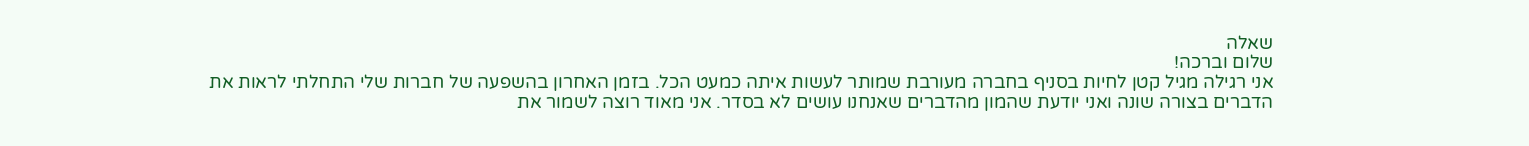שאלה
שלום וברכה!
אני רגילה מגיל קטן לחיות בסניף בחברה מעורבת שמותר לעשות איתה כמעט הכל. בזמן האחרון בהשפעה של חברות שלי התחלתי לראות את הדברים בצורה שונה ואני יודעת שהמון מהדברים שאנחנו עושים לא בסדר. אני מאוד רוצה לשמור את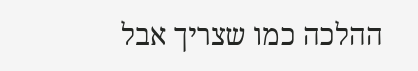ההלכה כמו שצריך אבל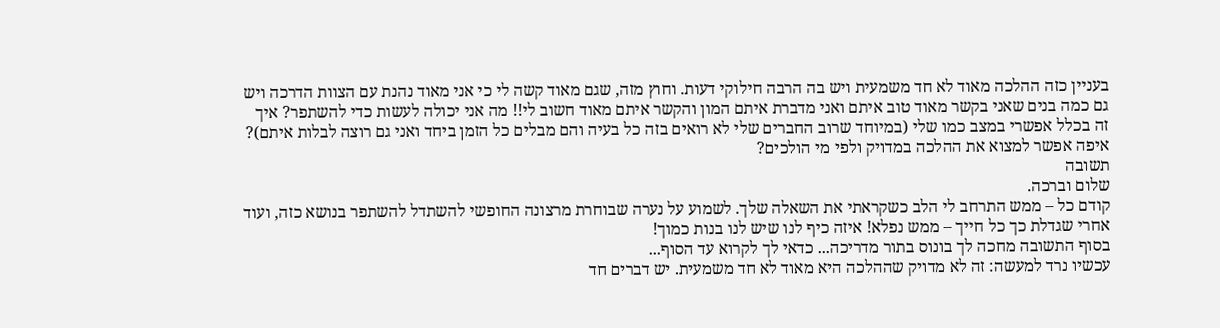בעניין כזה ההלכה מאוד לא חד משמעית ויש בה הרבה חילוקי דעות. וחוץ מזה, שגם מאוד קשה לי כי אני מאוד נהנת עם הצוות הדרכה ויש גם כמה בנים שאני בקשר מאוד טוב איתם ואני מדברת איתם המון והקשר איתם מאוד חשוב לי!! מה אני יכולה לעשות כדי להשתפר? איך זה בכלל אפשרי במצב כמו שלי (במיוחד שרוב החברים שלי לא רואים בזה כל בעיה והם מבלים כל הזמן ביחד ואני גם רוצה לבלות איתם)? איפה אפשר למצוא את ההלכה במדויק ולפי מי הולכים?
תשובה
שלום וברכה.
קודם כל – ממש התרחב לי הלב כשקראתי את השאלה שלך. לשמוע על נערה שבוחרת מרצונה החופשי להשתדל להשתפר בנושא כזה, ועוד אחרי שגדלת כך כל חייך – ממש נפלא! איזה כיף לנו שיש לנו בנות כמוך!
בסוף התשובה מחכה לך בונוס בתור מדריכה... כדאי לך לקרוא עד הסוף...
עכשיו נרד למעשה: זה לא מדויק שההלכה היא מאוד לא חד משמעית. יש דברים חד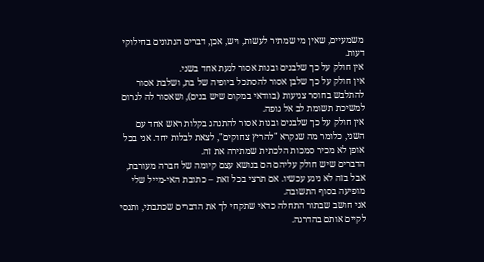משמעיים, שאין מי שמתיר לעשות, ויש, אכן, דברים הנתונים בחילוקי דעות.
אין חולק על כך שלבנים ובנות אסור לגעת אחד בשני.
אין חולק על כך שלבן אסור להסתכל ביופיה של בת, ושלבת אסור להתלבש בחוסר צניעות (בוודאי במקום שיש בנים), ושאסור לה לגרום למשיכת תשומת לב אל גופה.
אין חולק על כך שלבנים ובנות אסור להתנהג בקלות ראש אחד עם השני, כלומר מה שנקרא "להריץ צחוקים", לצאת לבלות יחד. אני בכל אופן לא מכיר סמכות הלכתית שמתירה את זה.
הדברים שיש חולק עליהם הם בנושא עצם קיומה של חברה מעורבת, אבל בזה לא ניגע עכשיו. אם תרצי בכל זאת – כתובת האי-מייל שלי מופיעה בסוף התשובה.
אני חושב שבתור התחלה כדאי שתקחי לך את הדברים שכתבתי, ותנסי לקיים אותם בהדרגה.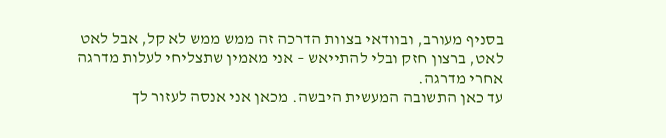בסניף מעורב, ובוודאי בצוות הדרכה זה ממש ממש לא קל, אבל לאט לאט, ברצון חזק ובלי להתייאש – אני מאמין שתצליחי לעלות מדרגה אחרי מדרגה.
עד כאן התשובה המעשית היבשה. מכאן אני אנסה לעזור לך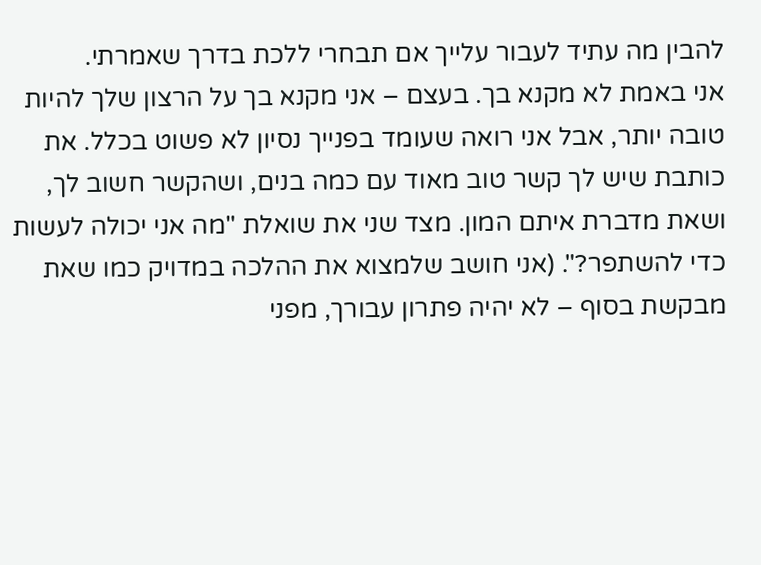להבין מה עתיד לעבור עלייך אם תבחרי ללכת בדרך שאמרתי.
אני באמת לא מקנא בך. בעצם – אני מקנא בך על הרצון שלך להיות טובה יותר, אבל אני רואה שעומד בפנייך נסיון לא פשוט בכלל. את כותבת שיש לך קשר טוב מאוד עם כמה בנים, ושהקשר חשוב לך, ושאת מדברת איתם המון. מצד שני את שואלת "מה אני יכולה לעשות כדי להשתפר?". (אני חושב שלמצוא את ההלכה במדויק כמו שאת מבקשת בסוף – לא יהיה פתרון עבורך, מפני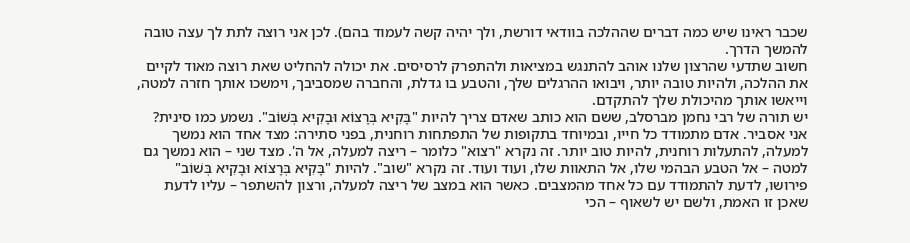שכבר ראינו שיש כמה דברים שההלכה בוודאי דורשת, ולך יהיה קשה לעמוד בהם). לכן אני רוצה לתת לך עצה טובה להמשך הדרך.
חשוב שתדעי שהרצון שלנו אוהב להתנגש במציאות ולהתפרק לרסיסים. את יכולה להחליט שאת רוצה מאוד לקיים את ההלכה, ולהיות טובה יותר, ויבואו ההרגלים שלך, והטבע בו גדלת, והחברה שמסביבך, וימשכו אותך חזרה למטה, וייאשו אותך מהיכולת שלך להתקדם.
יש תורה של רבי נחמן מברסלב, ששם הוא כותב שאדם צריך להיות "בָּקִיא בְּרָצוֹא וּבָקִיא בְּשׁוֹב". נשמע כמו סינית? אני אסביר. אדם מתמודד כל חייו, ובמיוחד בתקופות של התפתחות רוחנית, בפני סתירה: מצד אחד הוא נמשך למעלה, להתעלות רוחנית, להיות טוב יותר. זה נקרא "רצוא" כלומר – ריצה למעלה, אל ה'. מצד שני – הוא נמשך גם למטה – אל הטבע הבהמי שלו, אל התאוות שלו, ועוד ועוד. זה נקרא "שוב". להיות "בָּקִיא בְּרָצוֹא וּבָקִיא בְּשׁוֹב" פירושו, לדעת להתמודד עם כל אחד מהמצבים. כאשר הוא במצב של ריצה למעלה, ורצון להשתפר – עליו לדעת שאכן זו האמת, ולשם יש לשאוף – הכי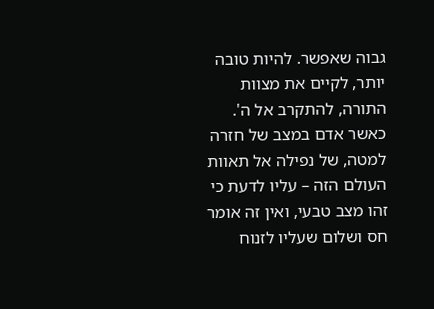גבוה שאפשר. להיות טובה יותר, לקיים את מצוות התורה, להתקרב אל ה'. כאשר אדם במצב של חזרה למטה, של נפילה אל תאוות העולם הזה – עליו לדעת כי זהו מצב טבעי, ואין זה אומר חס ושלום שעליו לזנוח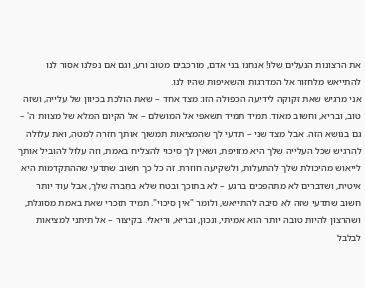את הרצונות הנעלים שלו! אנחנו בני אדם, מורכבים מטוב ורע, וגם אם נפלנו אסור לנו להתייאש מלחזור אל המדרגות והשאיפות שהיו לנו.
אני מרגיש שאת זקוקה לידיעה הכפולה הזו: מצד אחד – שאת הולכת בכיוון של עלייה, ושזה טוב, ובריא, וחשוב מאוד. תמיד תמיד תשאפי אל המושלם – אל הקיום המלא של מצוות ה' – גם בנושא הזה. אבל מצד שני – תדעי לך שהמציאות תמשוך אותך חזרה למטה, ואת עלולה להרגיש שכל העלייה שלך היא מזויפת, ושאין לך סיכוי להצליח באמת, וזה עלול להוביל אותך לייאוש מהיכולת שלך להתעלות, ולשקיעה חוזרת. זה כל כך חשוב שתדעי שההתקדמות היא איטית, ושדברים לא מתהפכים ברגע – לא בתוכך ובטח שלא בחֶברה שלך, אבל עוד יותר חשוב שתדעי שזה לא סיבה להתייאש, ולומר "אין סיכוי". תמיד תזכרי שאת באמת מסוגלת, ושהרצון להיות טובה יותר הוא אמיתי, ונכון, ובריא, וריאלי. בקיצור – אל תיתני למציאות לבלבל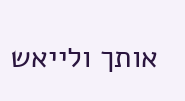אותך ולייאש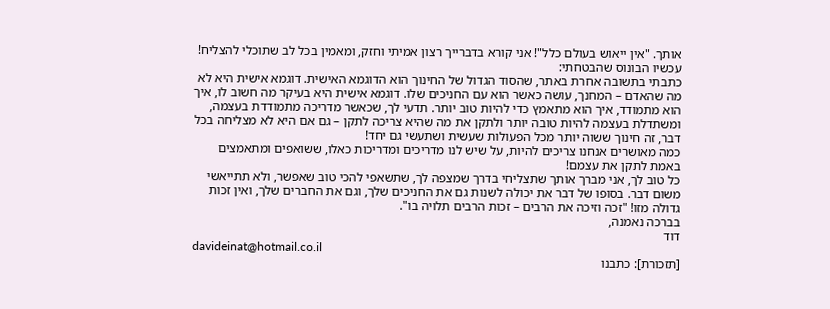אותך. "אין ייאוש בעולם כלל"! אני קורא בדברייך רצון אמיתי וחזק, ומאמין בכל לב שתוכלי להצליח!
עכשיו הבונוס שהבטחתי:
כתבתי בתשובה אחרת באתר, שהסוד הגדול של החינוך הוא הדוגמא האישית. דוגמא אישית היא לא מה שהאדם – המחנך, עושה כאשר הוא עם החניכים שלו. דוגמא אישית היא בעיקר מה חשוב לו, איך הוא מתמודד, איך הוא מתאמץ כדי להיות טוב יותר. תדעי לך, שכאשר מדריכה מתמודדת בעצמה, ומשתדלת בעצמה להיות טובה יותר ולתקן את מה שהיא צריכה לתקן – גם אם היא לא מצליחה בכל דבר, זה חינוך ששוה יותר מכל הפעולות שעשית ושתעשי גם יחד!
כמה מאושרים אנחנו צריכים להיות, על שיש לנו מדריכים ומדריכות כאלו, ששואפים ומתאמצים באמת לתקן את עצמם!
כל טוב לך, אני מברך אותך שתצליחי בדרך שמצפה לך, שתשאפי להכי טוב שאפשר, ולא תתייאשי משום דבר. בסופו של דבר את יכולה לשנות גם את החניכים שלך, וגם את החברים שלך, ואין זכות גדולה מזו! "זכה וזיכה את הרבים – זכות הרבים תלויה בו".
בברכה נאמנה,
דוד
davideinat@hotmail.co.il
[תזכורת]: כתבנו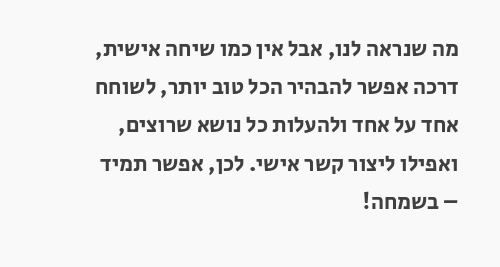מה שנראה לנו, אבל אין כמו שיחה אישית, דרכה אפשר להבהיר הכל טוב יותר, לשוחח אחד על אחד ולהעלות כל נושא שרוצים, ואפילו ליצור קשר אישי. לכן, אפשר תמיד – בשמחה!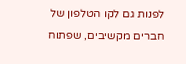לפנות גם לקו הטלפון של חברים מקשיבים, שפתוח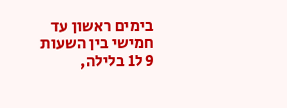בימים ראשון עד חמישי בין השעות 9 ל1 בלילה,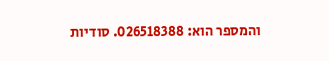והמספר הוא: 026518388. סודיות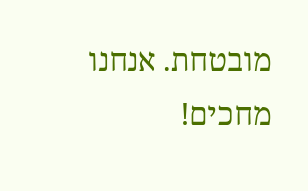מובטחת. אנחנו מחכים!